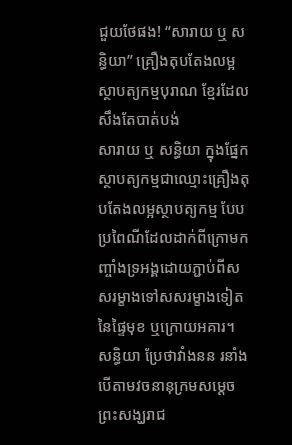ជួយថែផង! “សារាយ ឬ សន្ធិយា” គ្រឿងតុបតែងលម្អស្ថាបត្យកម្មបុរាណ ខ្មែរដែលសឹងតែបាត់បង់
សារាយ ឬ សន្ធិយា ក្នុងផ្នែកស្ថាបត្យកម្មជាឈ្មោះគ្រឿងតុបតែងលម្អស្ថាបត្យកម្ម បែបប្រពៃណីដែលដាក់ពីក្រោមកញ្ចាំងទ្រអង្គដោយភ្ជាប់ពីសសរម្ខាងទៅសសរម្ខាងទៀតនៃផ្ទៃមុខ ឬក្រោយអគារ។
សន្ធិយា ប្រែថាវាំងនន រនាំង បើតាមវចនានុក្រមសម្ដេចព្រះសង្ឃរាជ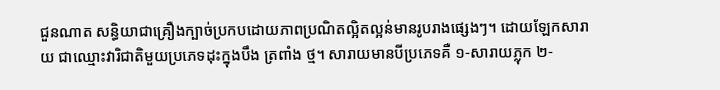ជួនណាត សន្ធិយាជាគ្រឿងក្បាច់ប្រកបដោយភាពប្រណិតល្អិតល្អន់មានរូបរាងផ្សេងៗ។ ដោយឡែកសារាយ ជាឈ្មោះវារិជាតិមួយប្រភេទដុះក្នុងបឹង ត្រពាំង ថ្ម។ សារាយមានបីប្រភេទគឺ ១-សារាយភ្លុក ២-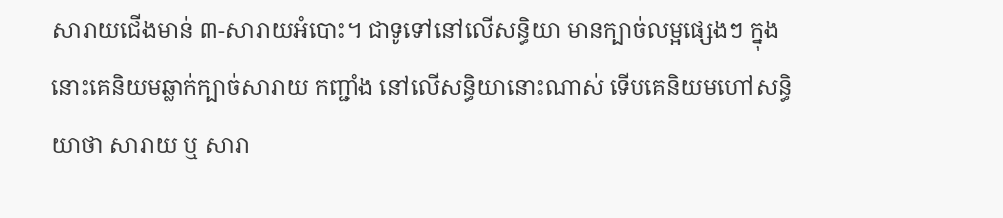សារាយជើងមាន់ ៣-សារាយអំបោះ។ ជាទូទៅនៅលើសន្ធិយា មានក្បាច់លម្អផ្សេងៗ ក្នុងនោះគេនិយមឆ្លាក់ក្បាច់សារាយ កញ្ជាំង នៅលើសន្ធិយានោះណាស់ ទើបគេនិយមហៅសន្ធិយាថា សារាយ ឬ សារា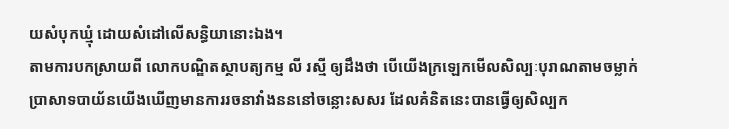យសំបុកឃ្មុំ ដោយសំដៅលើសន្ធិយានោះឯង។
តាមការបកស្រាយពី លោកបណ្ឌិតស្ថាបត្យកម្ម លី រស្មី ឲ្យដឹងថា បើយើងក្រឡេកមើលសិល្បៈបុរាណតាមចម្លាក់ប្រាសាទបាយ័នយើងឃើញមានការរចនាវាំងនននៅចន្លោះសសរ ដែលគំនិតនេះបានធ្វើឲ្យសិល្បក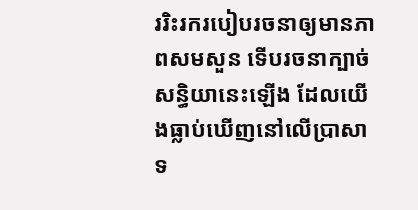ររិះរករបៀបរចនាឲ្យមានភាពសមសួន ទើបរចនាក្បាច់សន្ធិយានេះឡើង ដែលយើងធ្លាប់ឃើញនៅលើប្រាសាទ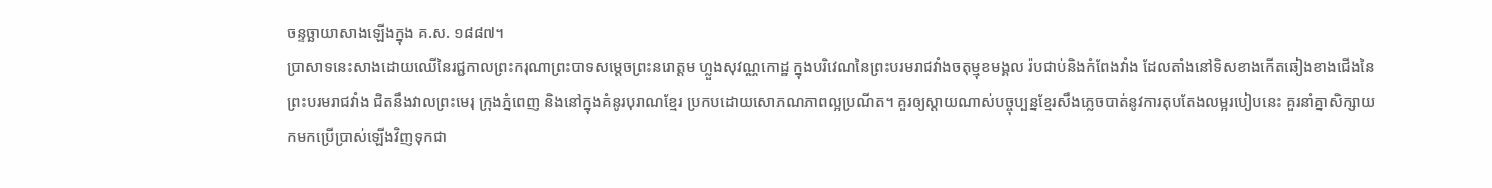ចន្ទច្ឆាយាសាងឡើងក្នុង គ.ស. ១៨៨៧។
ប្រាសាទនេះសាងដោយឈើនៃរជ្ជកាលព្រះករុណាព្រះបាទសម្ដេចព្រះនរោត្ដម ហ្លួងសុវណ្ណកោដ្ឋ ក្នុងបរិវេណនៃព្រះបរមរាជវាំងចតុម្មុខមង្គល រ៉បជាប់និងកំពែងវាំង ដែលតាំងនៅទិសខាងកើតឆៀងខាងជើងនៃព្រះបរមរាជវាំង ជិតនឹងវាលព្រះមេរុ ក្រុងភ្នំពេញ និងនៅក្នុងគំនូរបុរាណខ្មែរ ប្រកបដោយសោភណភាពល្អប្រណីត។ គួរឲ្យស្ដាយណាស់បច្ចុប្បន្នខ្មែរសឹងភ្លេចបាត់នូវការតុបតែងលម្អរបៀបនេះ គួរនាំគ្នាសិក្សាយកមកប្រើប្រាស់ឡើងវិញទុកជា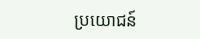ប្រយោជន៍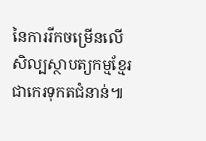នៃការរីកចម្រើនលើសិល្បស្ថាបត្យកម្មខ្មែរ ជាកេរទុកតជំនាន់៕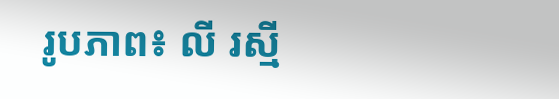រូបភាព៖ លី រស្មី